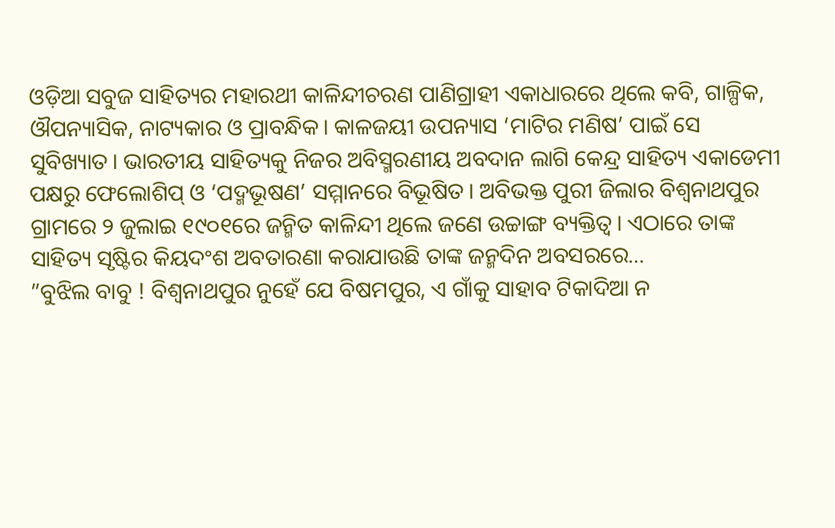ଓଡ଼ିଆ ସବୁଜ ସାହିତ୍ୟର ମହାରଥୀ କାଳିନ୍ଦୀଚରଣ ପାଣିଗ୍ରାହୀ ଏକାଧାରରେ ଥିଲେ କବି, ଗାଳ୍ପିକ, ଔପନ୍ୟାସିକ, ନାଟ୍ୟକାର ଓ ପ୍ରାବନ୍ଧିକ। କାଳଜୟୀ ଉପନ୍ୟାସ ‘ମାଟିର ମଣିଷ’ ପାଇଁ ସେ ସୁବିଖ୍ୟାତ। ଭାରତୀୟ ସାହିତ୍ୟକୁ ନିଜର ଅବିସ୍ମରଣୀୟ ଅବଦାନ ଲାଗି କେନ୍ଦ୍ର ସାହିତ୍ୟ ଏକାଡେମୀ ପକ୍ଷରୁ ଫେଲୋଶିପ୍ ଓ ‘ପଦ୍ମଭୂଷଣ’ ସମ୍ମାନରେ ବିଭୂଷିତ। ଅବିଭକ୍ତ ପୁରୀ ଜିଲାର ବିଶ୍ୱନାଥପୁର ଗ୍ରାମରେ ୨ ଜୁଲାଇ ୧୯୦୧ରେ ଜନ୍ମିତ କାଳିନ୍ଦୀ ଥିଲେ ଜଣେ ଉଚ୍ଚାଙ୍ଗ ବ୍ୟକ୍ତିତ୍ୱ। ଏଠାରେ ତାଙ୍କ ସାହିତ୍ୟ ସୃଷ୍ଟିର କିୟଦଂଶ ଅବତାରଣା କରାଯାଉଛି ତାଙ୍କ ଜନ୍ମଦିନ ଅବସରରେ…
”ବୁଝିଲ ବାବୁ ! ବିଶ୍ୱନାଥପୁର ନୁହେଁ ଯେ ବିଷମପୁର, ଏ ଗାଁକୁ ସାହାବ ଟିକାଦିଆ ନ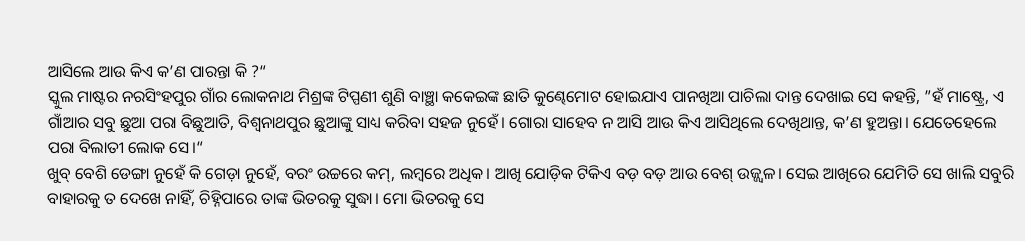ଆସିଲେ ଆଉ କିଏ କ’ଣ ପାରନ୍ତା କି ?“
ସ୍କୁଲ ମାଷ୍ଟର ନରସିଂହପୁର ଗାଁର ଲୋକନାଥ ମିଶ୍ରଙ୍କ ଟିପ୍ପଣୀ ଶୁଣି ବାଞ୍ଛା କକେଇଙ୍କ ଛାତି କୁଣ୍ଢେମୋଟ ହୋଇଯାଏ ପାନଖିଆ ପାଚିଲା ଦାନ୍ତ ଦେଖାଇ ସେ କହନ୍ତି, ”ହଁ ମାଷ୍ଟ୍ରେ, ଏ ଗାଁଆର ସବୁ ଛୁଆ ପରା ବିଛୁଆତି, ବିଶ୍ୱନାଥପୁର ଛୁଆଙ୍କୁ ସାଧ୍ୟ କରିବା ସହଜ ନୁହେଁ। ଗୋରା ସାହେବ ନ ଆସି ଆଉ କିଏ ଆସିଥିଲେ ଦେଖିଥାନ୍ତ, କ’ଣ ହୁଅନ୍ତା। ଯେତେହେଲେ ପରା ବିଲାତୀ ଲୋକ ସେ।“
ଖୁବ୍ ବେଶି ଡେଙ୍ଗା ନୁହେଁ କି ଗେଡ଼ା ନୁହେଁ, ବରଂ ଉଚ୍ଚରେ କମ୍, ଲମ୍ୱରେ ଅଧିକ। ଆଖି ଯୋଡ଼ିକ ଟିକିଏ ବଡ଼ ବଡ଼ ଆଉ ବେଶ୍ ଉଜ୍ଜ୍ୱଳ। ସେଇ ଆଖିରେ ଯେମିତି ସେ ଖାଲି ସବୁରି ବାହାରକୁ ତ ଦେଖେ ନାହିଁ, ଚିହ୍ନିପାରେ ତାଙ୍କ ଭିତରକୁ ସୁଦ୍ଧା। ମୋ ଭିତରକୁ ସେ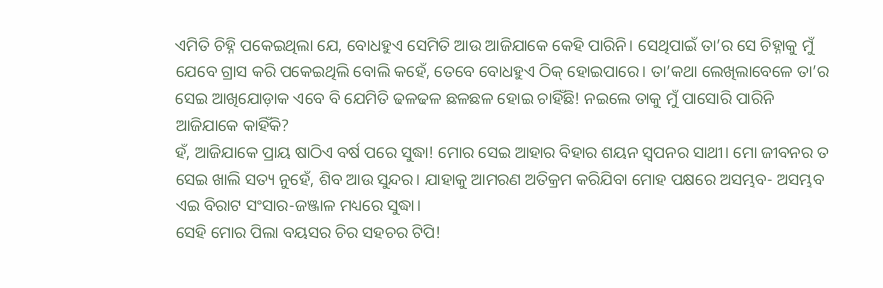ଏମିତି ଚିହ୍ନି ପକେଇଥିଲା ଯେ, ବୋଧହୁଏ ସେମିତି ଆଉ ଆଜିଯାକେ କେହି ପାରିନି। ସେଥିପାଇଁ ତା’ର ସେ ଚିହ୍ନାକୁ ମୁଁ ଯେବେ ଗ୍ରାସ କରି ପକେଇଥିଲି ବୋଲି କହେଁ, ତେବେ ବୋଧହୁଏ ଠିକ୍ ହୋଇପାରେ। ତା’କଥା ଲେଖିଲାବେଳେ ତା’ର ସେଇ ଆଖିଯୋଡ଼ାକ ଏବେ ବି ଯେମିତି ଢଳଢଳ ଛଳଛଳ ହୋଇ ଚାହିଁଛି! ନଇଲେ ତାକୁ ମୁଁ ପାସୋରି ପାରିନି ଆଜିଯାକେ କାହିଁକି?
ହଁ, ଆଜିଯାକେ ପ୍ରାୟ ଷାଠିଏ ବର୍ଷ ପରେ ସୁଦ୍ଧା! ମୋର ସେଇ ଆହାର ବିହାର ଶୟନ ସ୍ୱପନର ସାଥୀ। ମୋ ଜୀବନର ତ ସେଇ ଖାଲି ସତ୍ୟ ନୁହେଁ, ଶିବ ଆଉ ସୁନ୍ଦର। ଯାହାକୁ ଆମରଣ ଅତିକ୍ରମ କରିଯିବା ମୋହ ପକ୍ଷରେ ଅସମ୍ଭବ- ଅସମ୍ଭବ ଏଇ ବିରାଟ ସଂସାର-ଜଞ୍ଜାଳ ମଧ୍ୟରେ ସୁଦ୍ଧା।
ସେହି ମୋର ପିଲା ବୟସର ଚିର ସହଚର ଟିପି!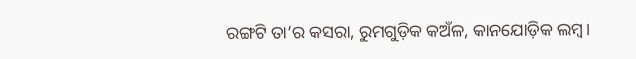ରଙ୍ଗଟି ତା’ର କସରା, ରୁମଗୁଡ଼ିକ କଅଁଳ, କାନଯୋଡ଼ିକ ଲମ୍ୱ।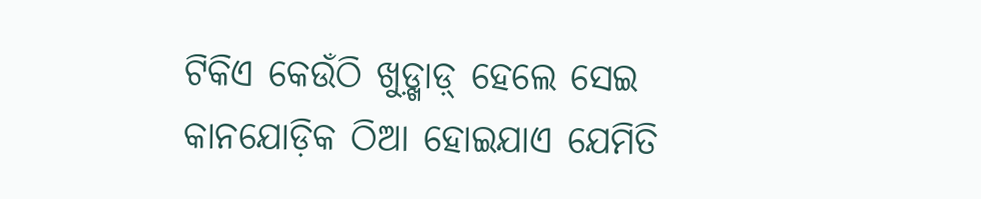ଟିକିଏ କେଉଁଠି ଖୁଡ଼୍ଖାଡ଼୍ ହେଲେ ସେଇ କାନଯୋଡ଼ିକ ଠିଆ ହୋଇଯାଏ ଯେମିତି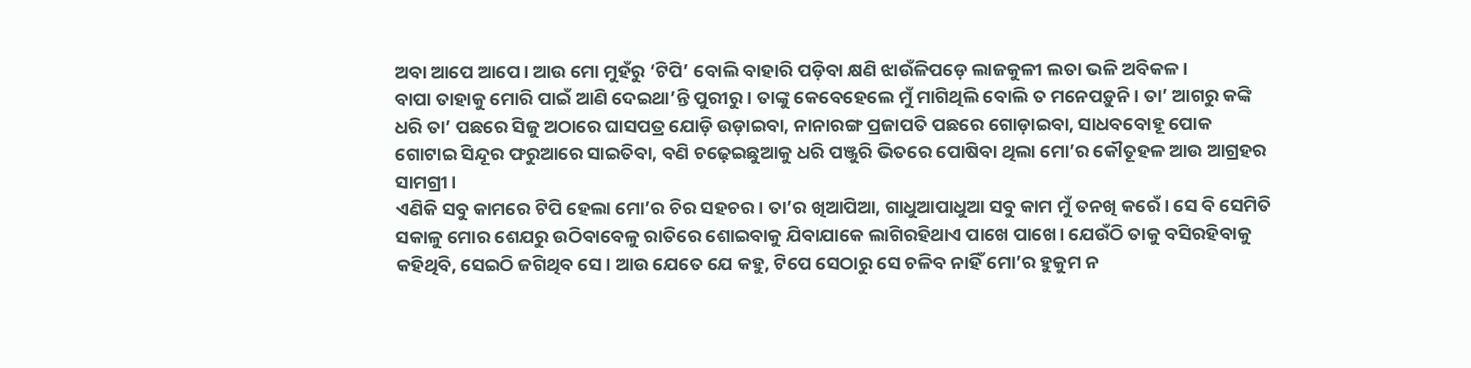ଅବା ଆପେ ଆପେ। ଆଉ ମୋ ମୁହଁରୁ ‘ଟିପି’ ବୋଲି ବାହାରି ପଡ଼ିବା କ୍ଷଣି ଝାଉଁଳିପଡ଼େ ଲାଜକୁଳୀ ଲତା ଭଳି ଅବିକଳ।
ବାପା ତାହାକୁ ମୋରି ପାଇଁ ଆଣି ଦେଇଥା’ନ୍ତି ପୁରୀରୁ। ତାଙ୍କୁ କେବେହେଲେ ମୁଁ ମାଗିଥିଲି ବୋଲି ତ ମନେପଡ଼ୁନି। ତା’ ଆଗରୁ କଙ୍କି ଧରି ତା’ ପଛରେ ସିଜୁ ଅଠାରେ ଘାସପତ୍ର ଯୋଡ଼ି ଉଡ଼ାଇବା, ନାନାରଙ୍ଗ ପ୍ରଜାପତି ପଛରେ ଗୋଡ଼ାଇବା, ସାଧବବୋହୂ ପୋକ ଗୋଟାଇ ସିନ୍ଦୂର ଫରୁଆରେ ସାଇତିବା, ବଣି ଚଢ଼େଇଛୁଆକୁ ଧରି ପଞ୍ଜୁରି ଭିତରେ ପୋଷିବା ଥିଲା ମୋ’ର କୌତୂହଳ ଆଉ ଆଗ୍ରହର ସାମଗ୍ରୀ।
ଏଣିକି ସବୁ କାମରେ ଟିପି ହେଲା ମୋ’ର ଚିର ସହଚର। ତା’ର ଖିଆପିଆ, ଗାଧୁଆପାଧୁଆ ସବୁ କାମ ମୁଁ ତନଖି କରେଁ। ସେ ବି ସେମିତି ସକାଳୁ ମୋର ଶେଯରୁ ଉଠିବାବେଳୁ ରାତିରେ ଶୋଇବାକୁ ଯିବାଯାକେ ଲାଗିରହିଥାଏ ପାଖେ ପାଖେ। ଯେଉଁଠି ତାକୁ ବସିରହିବାକୁ କହିଥିବି, ସେଇଠି ଜଗିଥିବ ସେ। ଆଉ ଯେତେ ଯେ କହୁ, ଟିପେ ସେଠାରୁ ସେ ଚଳିବ ନାହିଁ ମୋ’ର ହୁକୁମ ନ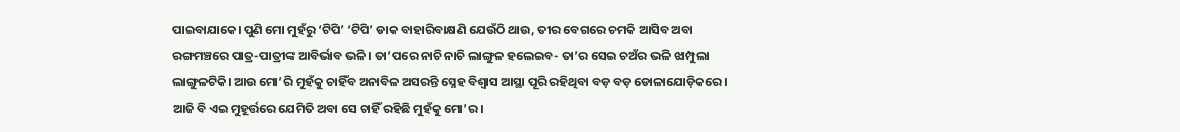ପାଇବାଯାକେ। ପୁଣି ମୋ ମୁହଁରୁ ‘ଟିପି’ ‘ଟିପି’ ଡାକ ବାହାରିବାକ୍ଷଣି ଯେଉଁଠି ଥାଉ, ତୀର ବେଗରେ ଚମକି ଆସିବ ଅବା ରଙ୍ଗମଞ୍ଚରେ ପାତ୍ର-ପାତ୍ରୀଙ୍କ ଆବିର୍ଭାବ ଭଳି। ତା’ପରେ ନାଚି ନାଚି ଲାଙ୍ଗୁଳ ହଲେଇବ- ତା’ର ସେଇ ଚଅଁର ଭଳି ଝାମ୍ପୁଲା ଲାଙ୍ଗୁଳଟିକି। ଆଉ ମୋ’ରି ମୁହଁକୁ ଚାହିଁବ ଅନାବିଳ ଅସରନ୍ତି ସ୍ନେହ ବିଶ୍ୱାସ ଆସ୍ଥା ପୂରି ରହିଥିବା ବଡ଼ ବଡ଼ ଡୋଳାଯୋଡ଼ିକରେ। ଆଜି ବି ଏଇ ମୁହୂର୍ତ୍ତରେ ଯେମିତି ଅବା ସେ ଚାହିଁ ରହିଛି ମୁହଁକୁ ମୋ’ର।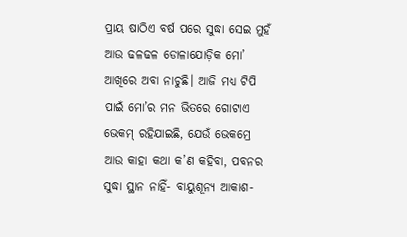ପ୍ରାୟ ଷାଠିଏ ବର୍ଷ ପରେ ସୁଦ୍ଧା ସେଇ ମୁହଁ ଆଉ ଢଳଢଳ ଡୋଳାଯୋଡ଼ିକ ମୋ’ ଆଖିରେ ଅବା ନାଚୁଛି। ଆଜି ମଧ୍ୟ ଟିପି ପାଇଁ ମୋ’ର ମନ ଭିତରେ ଗୋଟାଏ ଭେକମ୍ ରହିଯାଇଛି, ଯେଉଁ ଭେକମ୍ରେ ଆଉ କାହା କଥା କ’ଣ କହିବା, ପବନର ସୁଦ୍ଧା ସ୍ଥାନ ନାହିଁ- ବାୟୁଶୂନ୍ୟ ଆକାଶ-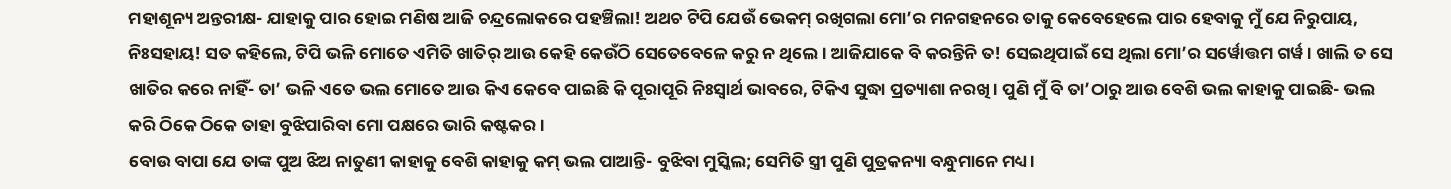ମହାଶୂନ୍ୟ ଅନ୍ତରୀକ୍ଷ- ଯାହାକୁ ପାର ହୋଇ ମଣିଷ ଆଜି ଚନ୍ଦ୍ରଲୋକରେ ପହଞ୍ଚିଲା! ଅଥଚ ଟିପି ଯେଉଁ ଭେକମ୍ ରଖିଗଲା ମୋ’ର ମନଗହନରେ ତାକୁ କେବେହେଲେ ପାର ହେବାକୁ ମୁଁ ଯେ ନିରୁପାୟ, ନିଃସହାୟ! ସତ କହିଲେ, ଟିପି ଭଳି ମୋତେ ଏମିତି ଖାତିର୍ ଆଉ କେହି କେଉଁଠି ସେତେବେଳେ କରୁ ନ ଥିଲେ। ଆଜିଯାକେ ବି କରନ୍ତିନି ତ! ସେଇଥିପାଇଁ ସେ ଥିଲା ମୋ’ର ସର୍ୱୋତ୍ତମ ଗର୍ୱ। ଖାଲି ତ ସେ ଖାତିର କରେ ନାହିଁ- ତା’ ଭଳି ଏତେ ଭଲ ମୋତେ ଆଉ କିଏ କେବେ ପାଇଛି କି ପୂରାପୂରି ନିଃସ୍ୱାର୍ଥ ଭାବରେ, ଟିକିଏ ସୁଦ୍ଧା ପ୍ରତ୍ୟାଶା ନରଖି। ପୁଣି ମୁଁ ବି ତା’ଠାରୁ ଆଉ ବେଶି ଭଲ କାହାକୁ ପାଇଛି- ଭଲ କରି ଠିକେ ଠିକେ ତାହା ବୁଝିପାରିବା ମୋ ପକ୍ଷରେ ଭାରି କଷ୍ଟକର।
ବୋଉ ବାପା ଯେ ତାଙ୍କ ପୁଅ ଝିଅ ନାତୁଣୀ କାହାକୁ ବେଶି କାହାକୁ କମ୍ ଭଲ ପାଆନ୍ତି- ବୁଝିବା ମୁସ୍କିଲ; ସେମିତି ସ୍ତ୍ରୀ ପୁଣି ପୁତ୍ରକନ୍ୟା ବନ୍ଧୁମାନେ ମଧ୍ୟ।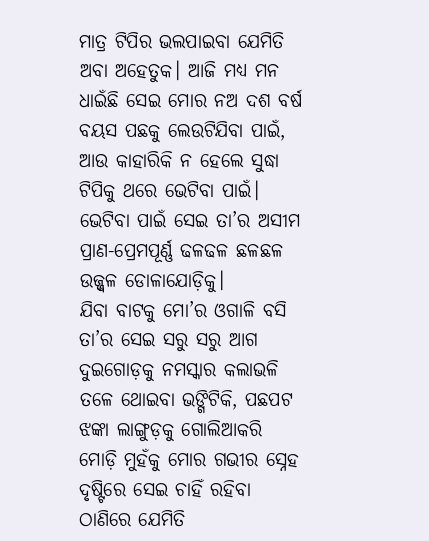ମାତ୍ର ଟିପିର ଭଲପାଇବା ଯେମିତି ଅବା ଅହେତୁକ। ଆଜି ମଧ୍ୟ ମନ ଧାଇଁଛି ସେଇ ମୋର ନଅ ଦଶ ବର୍ଷ ବୟସ ପଛକୁ ଲେଉଟିଯିବା ପାଇଁ, ଆଉ କାହାରିକି ନ ହେଲେ ସୁଦ୍ଧା ଟିପିକୁ ଥରେ ଭେଟିବା ପାଇଁ। ଭେଟିବା ପାଇଁ ସେଇ ତା’ର ଅସୀମ ପ୍ରାଣ-ପ୍ରେମପୂର୍ଣ୍ଣ ଢଳଢଳ ଛଳଛଳ ଉଜ୍ଜ୍ୱଳ ଡୋଳାଯୋଡ଼ିକୁ।
ଯିବା ବାଟକୁ ମୋ’ର ଓଗାଳି ବସି ତା’ର ସେଇ ସରୁ ସରୁ ଆଗ ଦୁଇଗୋଡ଼କୁ ନମସ୍କାର କଲାଭଳି ତଳେ ଥୋଇବା ଭଙ୍ଗିଟିକି, ପଛପଟ ଝଙ୍କା ଲାଙ୍ଗୁଡ଼କୁ ଗୋଲିଆକରି ମୋଡ଼ି ମୁହଁକୁ ମୋର ଗଭୀର ସ୍ନେହ ଦୃଷ୍ଟିରେ ସେଇ ଚାହିଁ ରହିବା ଠାଣିରେ ଯେମିତି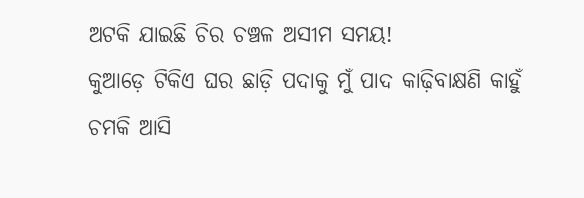ଅଟକି ଯାଇଛି ଚିର ଚଞ୍ଚଳ ଅସୀମ ସମୟ!
କୁଆଡ଼େ ଟିକିଏ ଘର ଛାଡ଼ି ପଦାକୁ ମୁଁ ପାଦ କାଢ଼ିବାକ୍ଷଣି କାହୁଁ ଚମକି ଆସି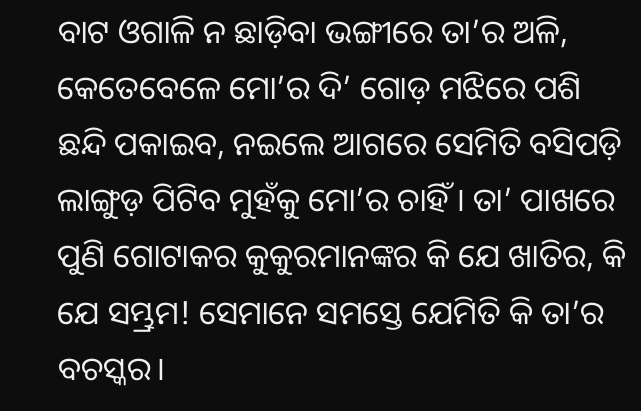ବାଟ ଓଗାଳି ନ ଛାଡ଼ିବା ଭଙ୍ଗୀରେ ତା’ର ଅଳି, କେତେବେଳେ ମୋ’ର ଦି’ ଗୋଡ଼ ମଝିରେ ପଶି ଛନ୍ଦି ପକାଇବ, ନଇଲେ ଆଗରେ ସେମିତି ବସିପଡ଼ି ଲାଙ୍ଗୁଡ଼ ପିଟିବ ମୁହଁକୁ ମୋ’ର ଚାହିଁ। ତା’ ପାଖରେ ପୁଣି ଗୋଟାକର କୁକୁରମାନଙ୍କର କି ଯେ ଖାତିର, କି ଯେ ସମ୍ଭ୍ରମ! ସେମାନେ ସମସ୍ତେ ଯେମିତି କି ତା’ର ବଚସ୍କର।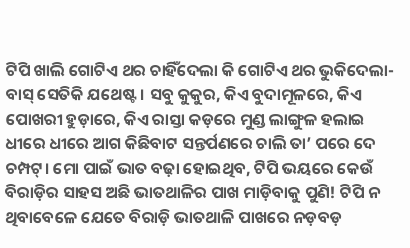ଟିପି ଖାଲି ଗୋଟିଏ ଥର ଚାହିଁଦେଲା କି ଗୋଟିଏ ଥର ଭୁକିଦେଲା- ବାସ୍ ସେତିକି ଯଥେଷ୍ଟ। ସବୁ କୁକୁର, କିଏ ବୁଦାମୂଳରେ, କିଏ ପୋଖରୀ ହୁଡ଼ାରେ, କିଏ ରାସ୍ତା କଡ଼ରେ ମୁଣ୍ଡ ଲାଙ୍ଗୁଳ ହଲାଇ ଧୀରେ ଧୀରେ ଆଗ କିଛିବାଟ ସନ୍ତର୍ପଣରେ ଚାଲି ତା’ ପରେ ଦେ ଚମ୍ପଟ୍। ମୋ ପାଇଁ ଭାତ ବଢ଼ା ହୋଇଥିବ, ଟିପି ଭୟରେ କେଉଁ ବିରାଡ଼ିର ସାହସ ଅଛି ଭାତଥାଳିର ପାଖ ମାଡ଼ିବାକୁ ପୁଣି! ଟିପି ନ ଥିବାବେଳେ ଯେତେ ବିରାଡ଼ି ଭାତଥାଳି ପାଖରେ ନଡ଼ବଡ଼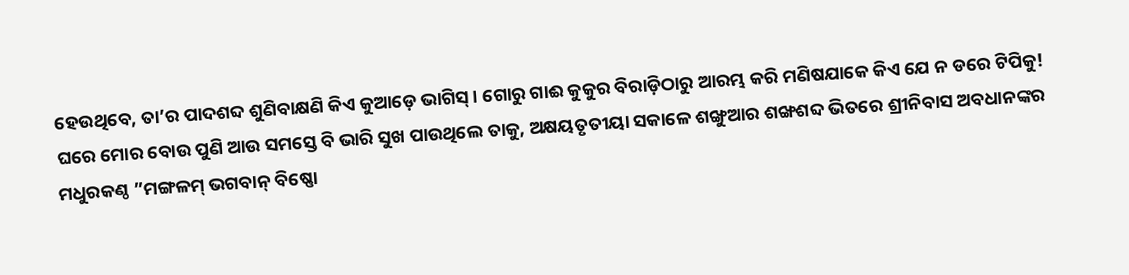ହେଉଥିବେ, ତା’ର ପାଦଶବ୍ଦ ଶୁଣିବାକ୍ଷଣି କିଏ କୁଆଡ଼େ ଭାଗିସ୍। ଗୋରୁ ଗାଈ କୁକୁର ବିରାଡ଼ିଠାରୁ ଆରମ୍ଭ କରି ମଣିଷଯାକେ କିଏ ଯେ ନ ଡରେ ଟିପିକୁ!
ଘରେ ମୋର ବୋଉ ପୁଣି ଆଉ ସମସ୍ତେ ବି ଭାରି ସୁଖ ପାଉଥିଲେ ତାକୁ, ଅକ୍ଷୟତୃତୀୟା ସକାଳେ ଶଙ୍ଖୁଆର ଶଙ୍ଖଶବ୍ଦ ଭିତରେ ଶ୍ରୀନିବାସ ଅବଧାନଙ୍କର ମଧୁରକଣ୍ଠ ”ମଙ୍ଗଳମ୍ ଭଗବାନ୍ ବିଷ୍ଣୋ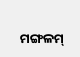ମଙ୍ଗଳମ୍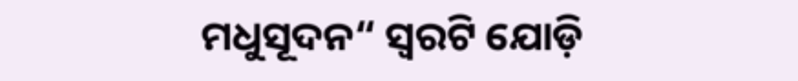ମଧୁସୂଦନ“ ସ୍ୱରଟି ଯୋଡ଼ି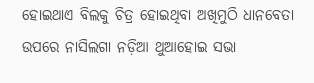ହୋଇଥାଏ ବିଲକୁ ଚିତ୍ର ହୋଇଥିବା ଅଖିମୁଠି ଧାନବେତା ଉପରେ ନାସିଲଗା ନଡ଼ିଆ ଥୁଆହୋଇ ସଭା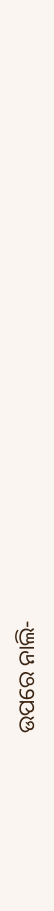ଉପରେ ନାଲି-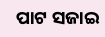ପାଟ ସଜାଇ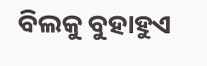ବିଲକୁ ବୁହାହୁଏ